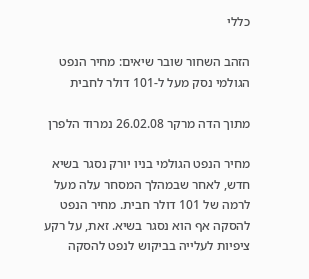כללי

הזהב השחור שובר שיאים: מחיר הנפט הגולמי נסק מעל ל-101 דולר לחבית

מתוך הדה מרקר 26.02.08 נמרוד הלפרן

מחיר הנפט הגולמי בניו יורק נסגר בשיא חדש, לאחר שבמהלך המסחר עלה מעל לרמה של 101 דולר חבית. מחיר הנפט להסקה אף הוא נסגר בשיא. זאת, על רקע ציפיות לעלייה בביקוש לנפט להסקה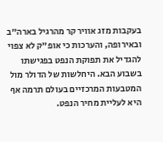בעקבות מזג אוויר קר מהרגיל בארה"ב ובאירופה, והערכות כי אופ"ק לא צפוי להגדיל את תפוקת הנפט בפגישתו בשבוע הבא. היחלשות של הדולר מול המטבעות המרכזיים בעולם תרמה אף היא לעליית מחיר הנפט.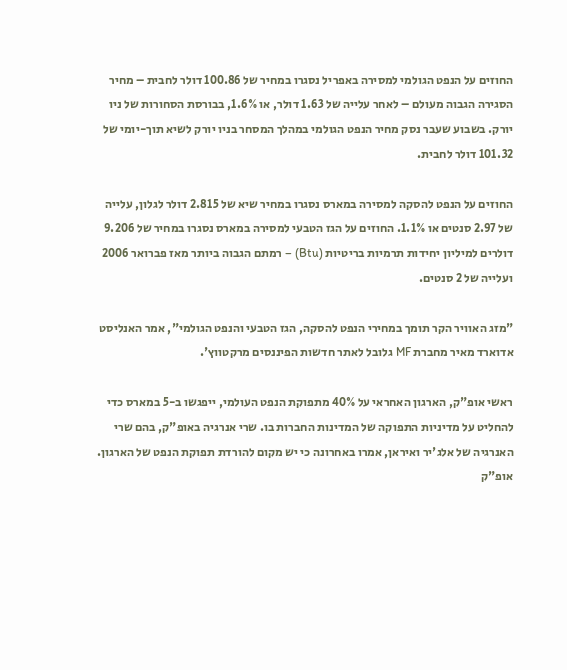החוזים על הנפט הגולמי למסירה באפריל נסגרו במחיר של 100.86 דולר לחבית – מחיר הסגירה הגבוה מעולם – לאחר עלייה של 1.63 דולר, או 1.6%, בבורסת הסחורות של ניו יורק. בשבוע שעבר נסק מחיר הנפט הגולמי במהלך המסחר בניו יורק לשיא תוך-יומי של 101.32 דולר לחבית.

החוזים על הנפט להסקה למסירה במארס נסגרו במחיר שיא של 2.815 דולר לגלון, עלייה של 2.97 סנטים או 1.1%. החוזים על הגז הטבעי למסירה במארס נסגרו במחיר של 9.206 דולרים למיליון יחידות תרמיות בריטיות (Btu) – רמתם הגבוה ביותר מאז פברואר 2006 ועלייה של 2 סנטים.

"מזג האוויר הקר תומך במחירי הנפט להסקה, הגז הטבעי והנפט הגולמי", אמר האנליסט אדוארד מאיר מחברת MF גלובל לאתר חדשות הפיננסים מרקטווץ'.

ראשי אופ"ק, הארגון האחראי על 40% מתפוקת הנפט העולמי, ייפגשו ב-5 במארס כדי להחליט על מדיניות התפוקה של המדינות החברות בו. שרי אנרגיה באופ"ק, בהם שרי האנרגיה של אלג'יר ואיראן, אמרו באחרונה כי יש מקום להורדת תפוקת הנפט של הארגון. אופ"ק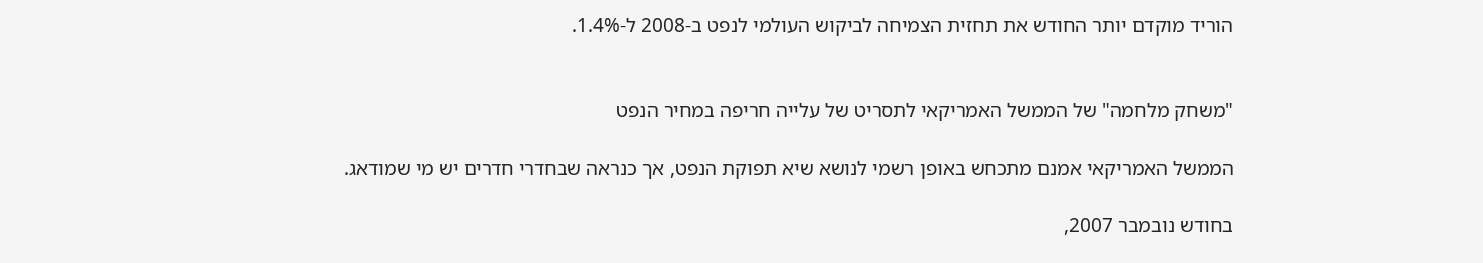הוריד מוקדם יותר החודש את תחזית הצמיחה לביקוש העולמי לנפט ב-2008 ל-1.4%.


"משחק מלחמה" של הממשל האמריקאי לתסריט של עלייה חריפה במחיר הנפט

הממשל האמריקאי אמנם מתכחש באופן רשמי לנושא שיא תפוקת הנפט, אך כנראה שבחדרי חדרים יש מי שמודאג.

בחודש נובמבר 2007,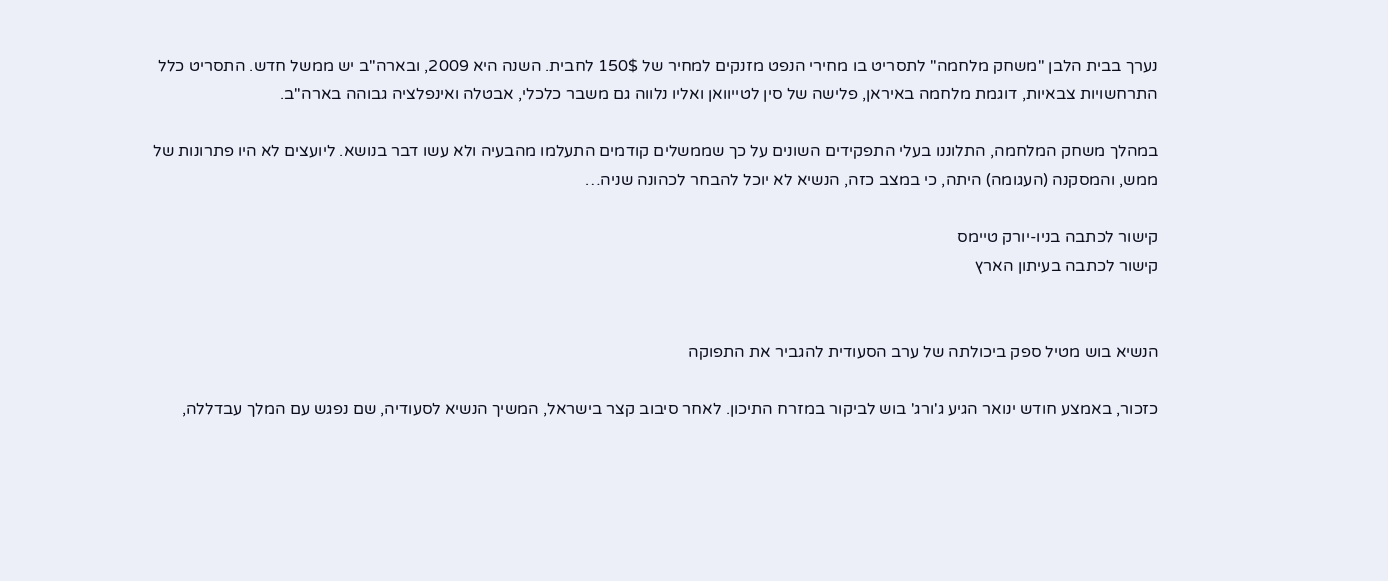נערך בבית הלבן "משחק מלחמה" לתסריט בו מחירי הנפט מזנקים למחיר של 150$ לחבית. השנה היא 2009, ובארה"ב יש ממשל חדש. התסריט כלל התרחשויות צבאיות, דוגמת מלחמה באיראן, פלישה של סין לטייוואן ואליו נלווה גם משבר כלכלי, אבטלה ואינפלציה גבוהה בארה"ב.

במהלך משחק המלחמה, התלוננו בעלי התפקידים השונים על כך שממשלים קודמים התעלמו מהבעיה ולא עשו דבר בנושא. ליועצים לא היו פתרונות של ממש, והמסקנה (העגומה) היתה, כי במצב כזה, הנשיא לא יוכל להבחר לכהונה שניה…

קישור לכתבה בניו-יורק טיימס
קישור לכתבה בעיתון הארץ


הנשיא בוש מטיל ספק ביכולתה של ערב הסעודית להגביר את התפוקה

כזכור, באמצע חודש ינואר הגיע ג'ורג' בוש לביקור במזרח התיכון. לאחר סיבוב קצר בישראל, המשיך הנשיא לסעודיה, שם נפגש עם המלך עבדללה,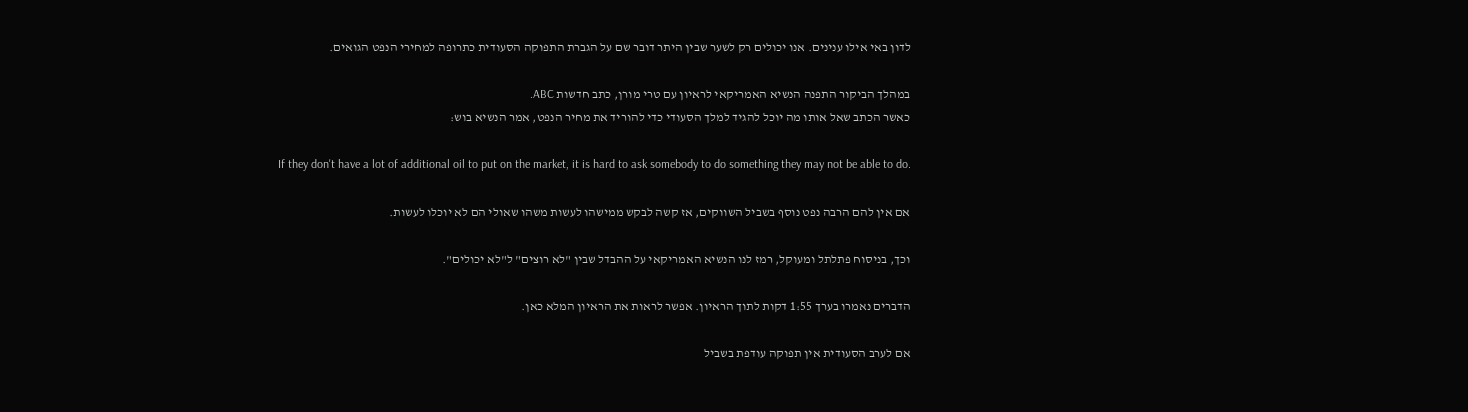לדון באי אילו ענינים. אנו יכולים רק לשער שבין היתר דובר שם על הגברת התפוקה הסעודית כתרופה למחירי הנפט הגואים.

במהלך הביקור התפנה הנשיא האמריקאי לראיון עם טרי מורן, כתב חדשות ABC.
כאשר הכתב שאל אותו מה יוכל להגיד למלך הסעודי כדי להוריד את מחיר הנפט, אמר הנשיא בוש:

If they don't have a lot of additional oil to put on the market, it is hard to ask somebody to do something they may not be able to do.

אם אין להם הרבה נפט נוסף בשביל השווקים, אז קשה לבקש ממישהו לעשות משהו שאולי הם לא יוכלו לעשות.

וכך, בניסוח פתלתל ומעוקל, רמז לנו הנשיא האמריקאי על ההבדל שבין "לא רוצים" ל"לא יכולים".

הדברים נאמרו בערך 1:55 דקות לתוך הראיון. אפשר לראות את הראיון המלא כאן.

אם לערב הסעודית אין תפוקה עודפת בשביל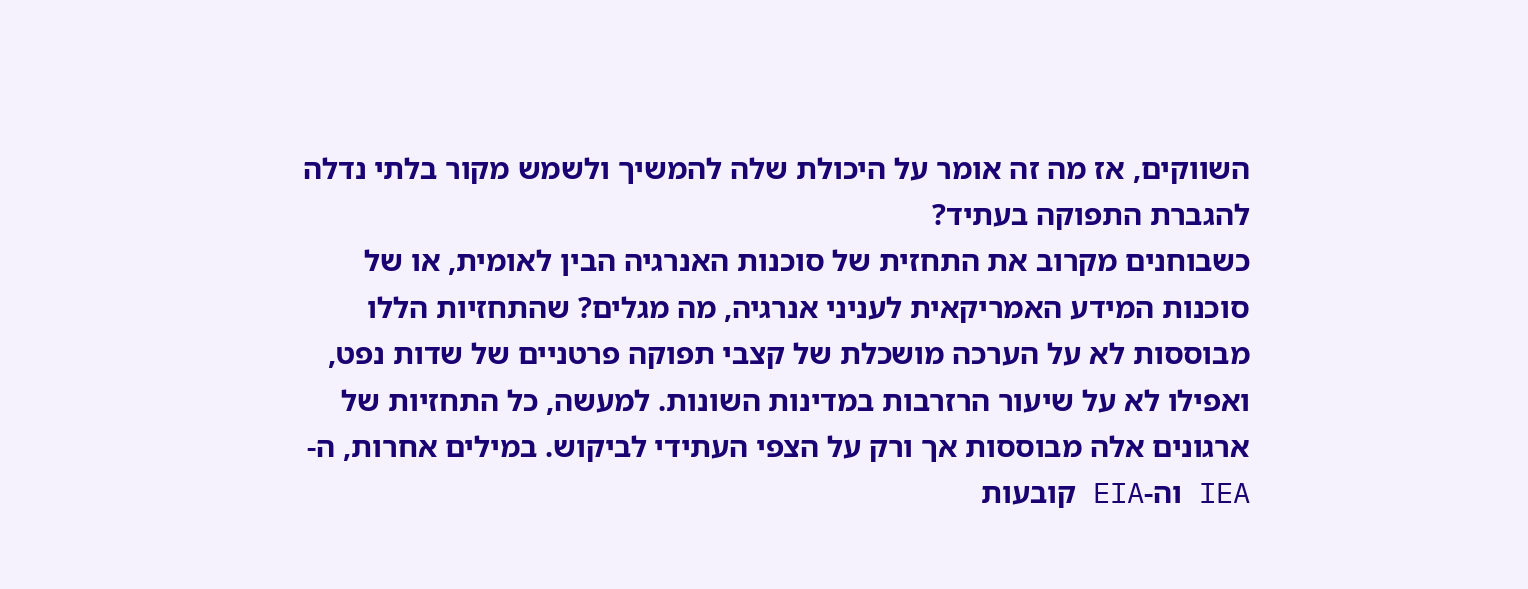השווקים, אז מה זה אומר על היכולת שלה להמשיך ולשמש מקור בלתי נדלה להגברת התפוקה בעתיד?
כשבוחנים מקרוב את התחזית של סוכנות האנרגיה הבין לאומית, או של סוכנות המידע האמריקאית לעניני אנרגיה, מה מגלים? שהתחזיות הללו מבוססות לא על הערכה מושכלת של קצבי תפוקה פרטניים של שדות נפט, ואפילו לא על שיעור הרזרבות במדינות השונות. למעשה, כל התחזיות של ארגונים אלה מבוססות אך ורק על הצפי העתידי לביקוש. במילים אחרות, ה-IEA וה-EIA קובעות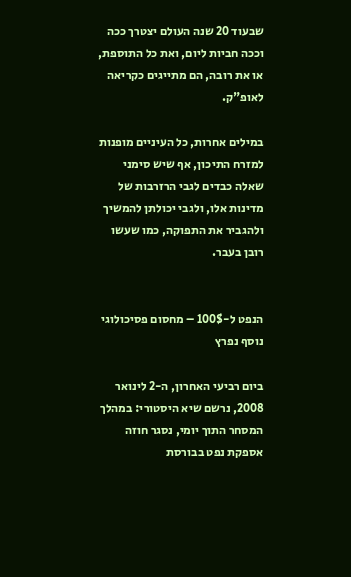שבעוד 20 שנה העולם יצטרך ככה וככה חביות ליום, ואת כל התוספת, או את רובה, הם מתייגים כקריאה לאופ"ק.

במילים אחרות, כל העיניים מופנות למזרח התיכון, אף שיש סימני שאלה כבדים לגבי הרזרבות של מדינות אלו, ולגבי יכולתן להמשיך ולהגביר את התפוקה, כמו שעשו רובן בעבר.


הנפט ל-100$ – מחסום פסיכולוגי נוסף נפרץ

ביום רביעי האחרון, ה-2 לינואר 2008, נרשם שיא היסטורי: במהלך המסחר התוך יומי, נסגר חוזה אספקת נפט בבורסת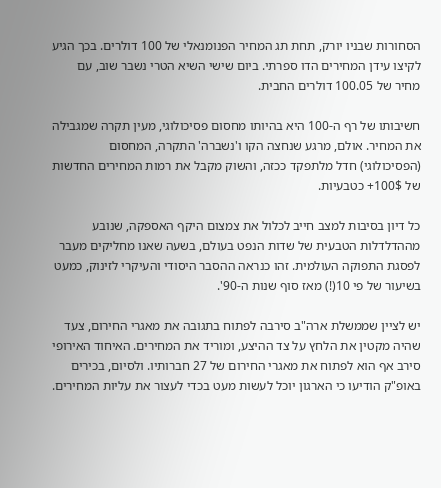הסחורות שבניו יורק, תחת תג המחיר הפנומנאלי של 100 דולרים. בכך הגיע לקיצו עידן המחירים הדו ספרתי. ביום שישי השיא הטרי נשבר שוב, עם מחיר של 100.05 דולרים החבית.

חשיבותו של רף ה-100 היא בהיותו מחסום פסיכולוגי, מעין תקרה שמגבילה את המחיר. אולם, מרגע שנחצה הקו ו'נשברה' התקרה, המחסום (הפסיכולוגי) חדל מלתפקד ככזה, והשוק מקבל את רמות המחירים החדשות של 100$+ כטבעיות.

כל דיון בסיבות למצב חייב לכלול את צמצום היקף האספקה, שנובע מההדלדלות הטבעית של שדות הנפט בעולם, בשעה שאנו מחליקים מעבר לפסגת התפוקה העולמית. זהו כנראה ההסבר היסודי והעיקרי לזינוק, כמעט בשיעור של פי 10(!) מאז סוף שנות ה-90'.

יש לציין שממשלת ארה"ב סירבה לפתוח בתגובה את מאגרי החירום, צעד שהיה מקטין את הלחץ על צד ההיצע, ומוריד את המחירים. האיחוד האירופי סירב אף הוא לפתוח את מאגרי החירום של 27 חברותיו. ולסיום, בכירים באופ"ק הודיעו כי הארגון יוכל לעשות מעט בכדי לעצור את עליות המחירים.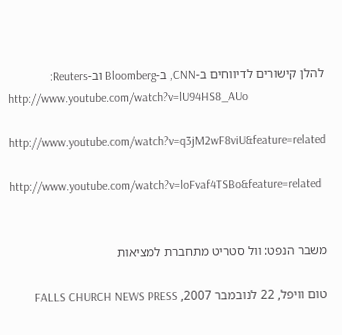להלן קישורים לדיווחים ב-CNN, ב-Bloomberg וב-Reuters:
http://www.youtube.com/watch?v=lU94HS8_AUo

http://www.youtube.com/watch?v=q3jM2wF8viU&feature=related

http://www.youtube.com/watch?v=loFvaf4TSBo&feature=related


משבר הנפט: וול סטריט מתחברת למציאות

טום וויפל, 22 לנובמבר 2007, FALLS CHURCH NEWS PRESS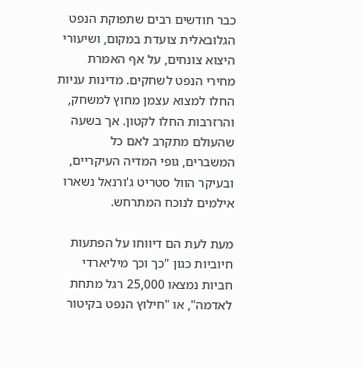כבר חודשים רבים שתפוקת הנפט הגלובאלית צועדת במקום, ושיעורי היצוא צונחים, על אף האמרת מחירי הנפט לשחקים. מדינות עניות החלו למצוא עצמן מחוץ למשחק, והרזרבות החלו לקטון. אך בשעה שהעולם מתקרב לאם כל המשברים, גופי המדיה העיקריים, ובעיקר הוול סטריט ג'ורנאל נשארו אילמים לנוכח המתרחש.

מעת לעת הם דיווחו על הפתעות חיוביות כגון "כך וכך מיליארדי חביות נמצאו 25,000 רגל מתחת לאדמה", או "חילוץ הנפט בקיטור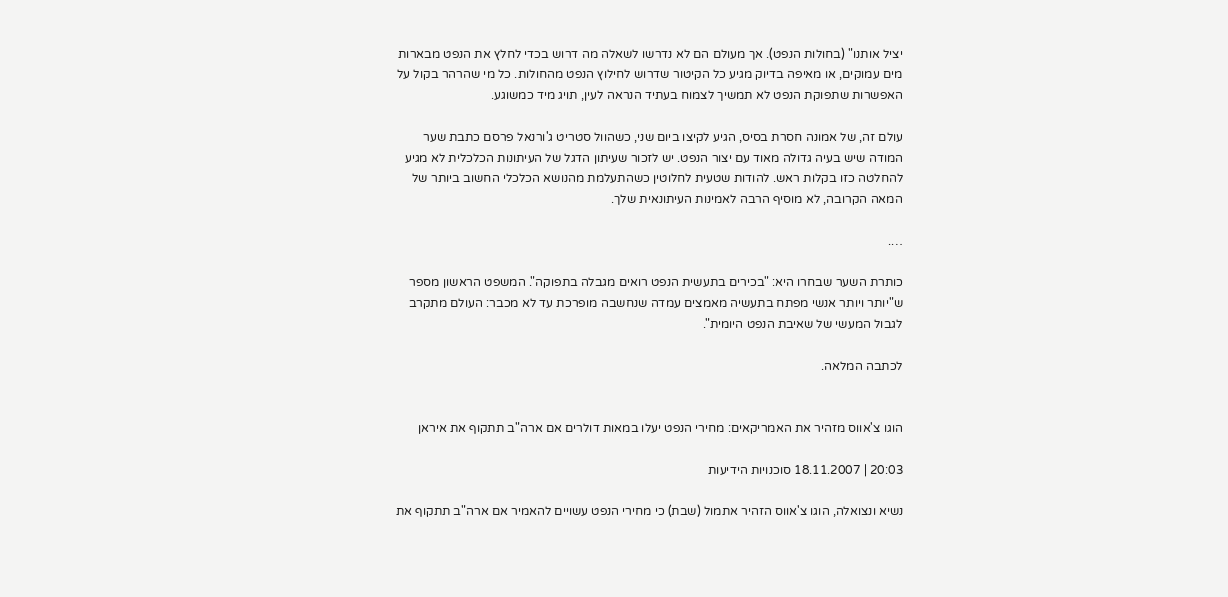יציל אותנו" (בחולות הנפט). אך מעולם הם לא נדרשו לשאלה מה דרוש בכדי לחלץ את הנפט מבארות מים עמוקים, או מאיפה בדיוק מגיע כל הקיטור שדרוש לחילוץ הנפט מהחולות. כל מי שהרהר בקול על האפשרות שתפוקת הנפט לא תמשיך לצמוח בעתיד הנראה לעין, תויג מיד כמשוגע.

עולם זה, של אמונה חסרת בסיס, הגיע לקיצו ביום שני, כשהוול סטריט ג'ורנאל פרסם כתבת שער המודה שיש בעיה גדולה מאוד עם יצור הנפט. יש לזכור שעיתון הדגל של העיתונות הכלכלית לא מגיע להחלטה כזו בקלות ראש. להודות שטעית לחלוטין כשהתעלמת מהנושא הכלכלי החשוב ביותר של המאה הקרובה, לא מוסיף הרבה לאמינות העיתונאית שלך.

….

כותרת השער שבחרו היא: "בכירים בתעשית הנפט רואים מגבלה בתפוקה". המשפט הראשון מספר ש"יותר ויותר אנשי מפתח בתעשיה מאמצים עמדה שנחשבה מופרכת עד לא מכבר: העולם מתקרב לגבול המעשי של שאיבת הנפט היומית".

לכתבה המלאה.


הוגו צ'אווס מזהיר את האמריקאים: מחירי הנפט יעלו במאות דולרים אם ארה"ב תתקוף את איראן

20:03 | 18.11.2007 סוכנויות הידיעות

נשיא ונצואלה, הוגו צ'אווס הזהיר אתמול (שבת) כי מחירי הנפט עשויים להאמיר אם ארה"ב תתקוף את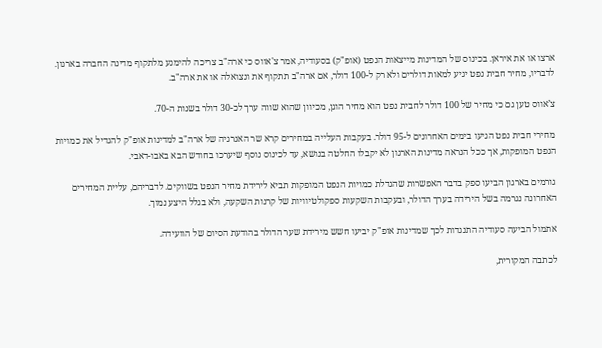ארצו או את איראן. בכינוס של המדינות מייצאות הנפט (אופ"ק) בסעודיה, אמר צ'אווס כי ארה"ב צריכה להימנע מלתקוף מדינה החברה בארגון. לדבריו, מחיר חבית נפט יגיע למאות דולרים ולא רק ל-100 דולר, אם ארה"ב תתקוף את ונצואלה או את ארה"ב.

צ’אווס טען גם כי מחיר של 100 דולר לחבית נפט הוא מחיר הוגן, מכיוון שהוא שווה ערך לכ-30 דולר בשנות ה-70.

מחירי חבית נפט הגיעו בימים האחרונים ל-95 דולר. בעקבות העלייה במחירים קרא שר האנרגיה של ארה"ב למדינות אופ"ק להגדיל את כמויות הנפט המופקות, אך ככל הנראה מדינות הארגון לא יקבלו החלטה בנושא, עד לכינוס נוסף שיערכו בחודש הבא באבו-דאבי.

גורמים בארגון הביעו ספק בדבר האפשרות שהגדלת כמויות הנפט המופקות תביא לירידת מחיר הנפט בשווקים. לדבריהם, עליית המחירים האחרונה נגרמה בשל הירידה בערך הדולר, ובעקבות השקעות ספקולטיוויות של קרנות השקעה, ולא בגלל היצע נמוך.

אתמול הביעה סעודיה התנגדות לכך שמדינות אופ"ק יביעו חשש מירידת שער הדולר בהודעת הסיום של הוועידה.

לכתבה המקורית,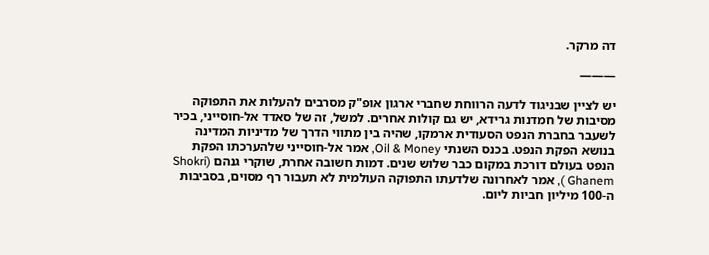דה מרקר.

———

יש לציין שבניגוד לדעה הרווחת שחברי ארגון אופ"ק מסרבים להעלות את התפוקה מסיבות של חמדנות גרידא, יש גם קולות אחרים. למשל, זה של סאדד אל-חוסייני, בכיר לשעבר בחברת הנפט הסעודית ארמקו, שהיה בין מתווי הדרך של מדיניות המדינה בנושא הפקת הנפט. בכנס השנתי Oil & Money, אמר אל-חוסייני שלהערכתו הפקת הנפט בעולם דורכת במקום כבר שלוש שנים. דמות חשובה אחרת, שוקרי גנהם (Shokri Ghanem ), אמר לאחרונה שלדעתו התפוקה העולמית לא תעבור רף מסוים, בסביבות ה-100 מיליון חביות ליום.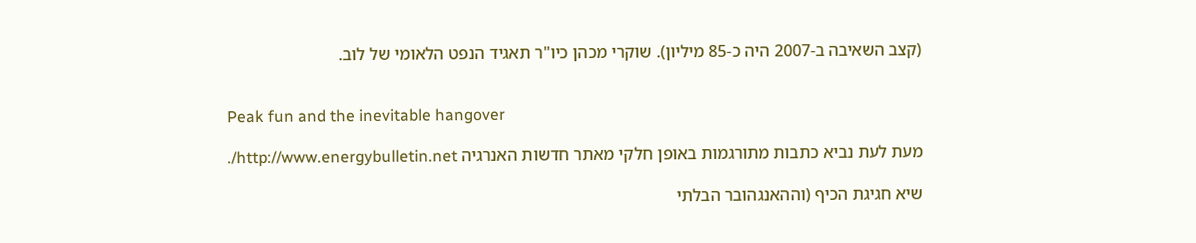(קצב השאיבה ב-2007 היה כ-85 מיליון). שוקרי מכהן כיו"ר תאגיד הנפט הלאומי של לוב.


Peak fun and the inevitable hangover

מעת לעת נביא כתבות מתורגמות באופן חלקי מאתר חדשות האנרגיה http://www.energybulletin.net/.

שיא חגיגת הכיף (וההאנגהובר הבלתי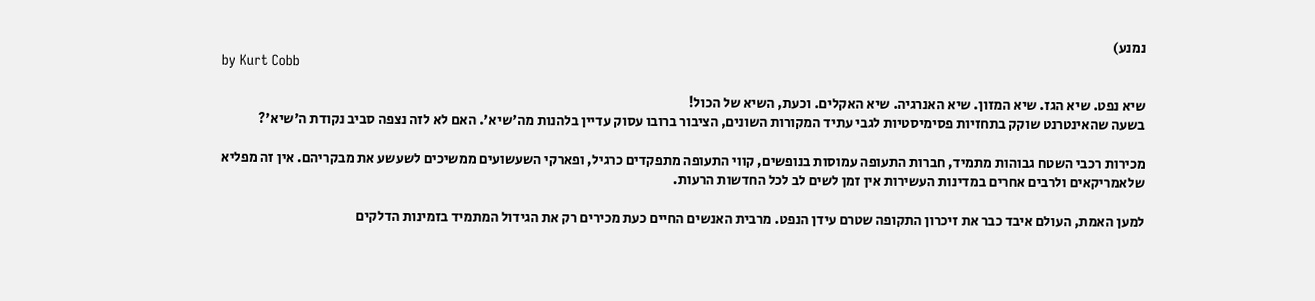נמנע)
by Kurt Cobb

שיא נפט. שיא הגז. שיא המזון. שיא האנרגיה. שיא האקלים. וכעת, השיא של הכול!
בשעה שהאינטרנט שוקק בתחזיות פסימיסטיות לגבי עתיד המקורות השונים, הציבור ברובו עסוק עדיין בלהנות מה'שיא'. האם לא לזה נצפה סביב נקודת ה'שיא'?

מכירות רכבי השטח גבוהות מתמיד, חברות התעופה עמוסות בנופשים, קווי התעופה מתפקדים כרגיל, ופארקי השעשועים ממשיכים לשעשע את מבקריהם. אין זה מפליא שלאמריקאים ולרבים אחרים במדינות העשירות אין זמן לשים לב לכל החדשות הרעות.

למען האמת, העולם איבד כבר את זיכרון התקופה שטרם עידן הנפט. מרבית האנשים החיים כעת מכירים רק את הגידול המתמיד בזמינות הדלקים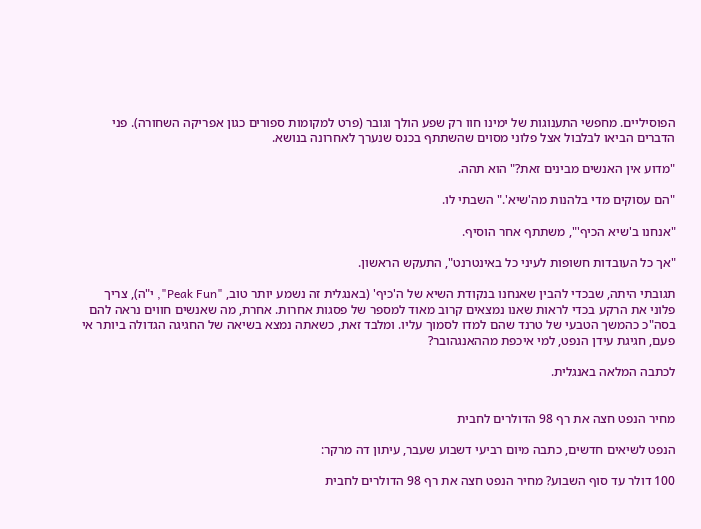הפוסיליים. מחפשי התענוגות של ימינו חוו רק שפע הולך וגובר (פרט למקומות ספורים כגון אפריקה השחורה). פני הדברים הביאו לבלבול אצל פלוני מסוים שהשתתף בכנס שנערך לאחרונה בנושא.

"מדוע אין האנשים מבינים זאת?" הוא תהה.

"הם עסוקים מדי בלהנות מה'שיא'." השבתי לו.

"אנחנו ב'שיא הכיף'", משתתף אחר הוסיף.

"אך כל העובדות חשופות לעיני כל באינטרנט", התעקש הראשון.

תגובתי היתה, שבכדי להבין שאנחנו בנקודת השיא של ה'כיף' (באנגלית זה נשמע יותר טוב, "Peak Fun", י"ה), צריך פלוני את הרקע בכדי לראות שאנו נמצאים קרוב מאוד למספר של פסגות אחרות. אחרת, מה שאנשים חווים נראה להם בסה"כ כהמשך הטבעי של טרנד שהם למדו לסמוך עליו. ומלבד זאת, כשאתה נמצא בשיאה של החגיגה הגדולה ביותר אי פעם, חגיגת עידן הנפט, למי איכפת מההאנגהובר?

לכתבה המלאה באנגלית.


מחיר הנפט חצה את רף 98 הדולרים לחבית

הנפט לשיאים חדשים, כתבה מיום רביעי דשבוע שעבר, עיתון דה מרקר:

100 דולר עד סוף השבוע? מחיר הנפט חצה את רף 98 הדולרים לחבית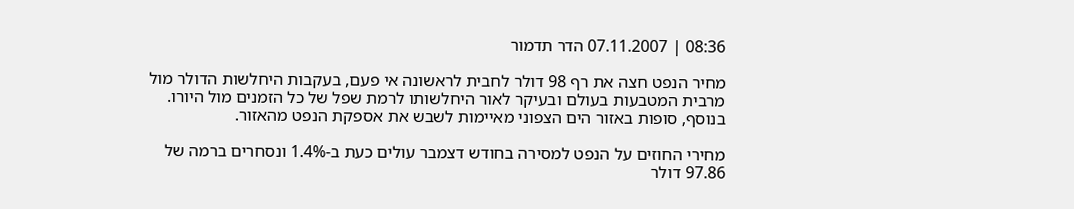08:36 | 07.11.2007 הדר תדמור

מחיר הנפט חצה את רף 98 דולר לחבית לראשונה אי פעם, בעקבות היחלשות הדולר מול מרבית המטבעות בעולם ובעיקר לאור היחלשותו לרמת שפל של כל הזמנים מול היורו. בנוסף, סופות באזור הים הצפוני מאיימות לשבש את אספקת הנפט מהאזור.

מחירי החוזים על הנפט למסירה בחודש דצמבר עולים כעת ב-1.4% ונסחרים ברמה של 97.86 דולר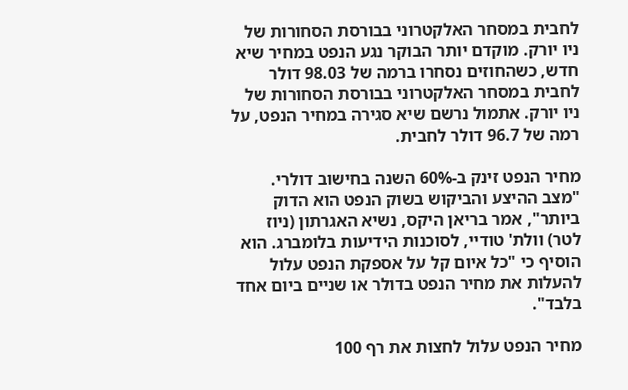לחבית במסחר האלקטרוני בבורסת הסחורות של ניו יורק. מוקדם יותר הבוקר נגע הנפט במחיר שיא חדש, כשהחוזים נסחרו ברמה של 98.03 דולר לחבית במסחר האלקטרוני בבורסת הסחורות של ניו יורק. אתמול נרשם שיא סגירה במחיר הנפט, על רמה של 96.7 דולר לחבית.

מחיר הנפט זינק ב-60% השנה בחישוב דולרי. "מצב ההיצע והביקוש בשוק הנפט הוא הדוק ביותר", אמר בריאן היקס, נשיא האגרתון (ניוז לטר) וולת' טודיי, לסוכנות הידיעות בלומברג. הוא הוסיף כי "כל איום קל על אספקת הנפט עלול להעלות את מחיר הנפט בדולר או שניים ביום אחד בלבד".

מחיר הנפט עלול לחצות את רף 100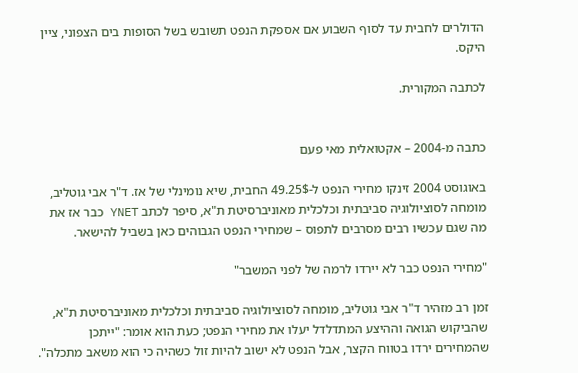הדולרים לחבית עד לסוף השבוע אם אספקת הנפט תשובש בשל הסופות בים הצפוני, ציין היקס.

לכתבה המקורית.


כתבה מ-2004 – אקטואלית מאי פעם

באוגוסט 2004 זינקו מחירי הנפט ל-49.25$ החבית, שיא נומינלי של אז. ד"ר אבי גוטליב, מומחה לסוציולוגיה סביבתית וכלכלית מאוניברסיטת ת"א, סיפר לכתב YNET כבר אז את מה שגם עכשיו רבים מסרבים לתפוס – שמחירי הנפט הגבוהים כאן בשביל להישאר.

"מחירי הנפט כבר לא יירדו לרמה של לפני המשבר"

זמן רב מזהיר ד"ר אבי גוטליב, מומחה לסוציולוגיה סביבתית וכלכלית מאוניברסיטת ת"א, שהביקוש הגואה וההיצע המתדלדל יעלו את מחירי הנפט; כעת הוא אומר: "ייתכן שהמחירים ירדו בטווח הקצר, אבל הנפט לא ישוב להיות זול כשהיה כי הוא משאב מתכלה".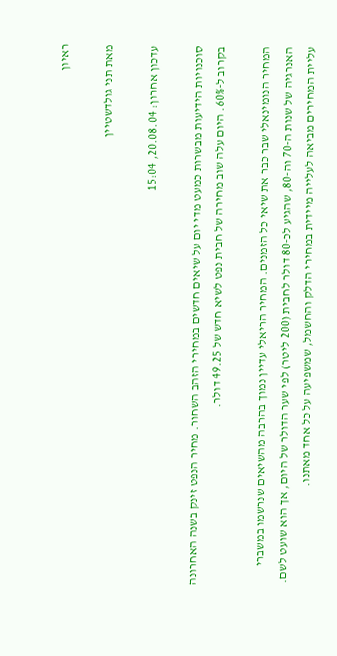ראיון

מאת תני גולדשטיין

עדכון אחרון: 20.08.04, 15:04

סוכנויות הידיעות מבשרות כמעט מדי יום על שיאים חדשים במחירי הזהב השחור. מחיר הנפט זינק בשנה האחרונה בקרוב ל-60%. היום עלה שוב מחירה של חבית נפט לשיא חדש של 49.25 דולר.

המחיר הנומינאלי שבר כבר את שיאי כל הזמנים. המחיר הריאלי עדיין נמוך בהרבה מהשיאים שנרשמו במשברי האנרגיה של שנות ה-70 וה-80, שהגיע לכ-80 דולר לחבית (200 ליטר) לפי שער הדולר של היום, אך הוא שועט לשם. עליית המחירים מביאה לעלייה מיידית במחירי הדלק והחשמל, שמשפיעה על כל אחד מאתנו.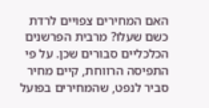האם המחירים צפויים לרדת כשם שעלו? מרבית הפרשנים הכלכליים סבורים שכן. על פי התפיסה הרווחת, קיים מחיר סביר לנפט, שהמחירים בפועל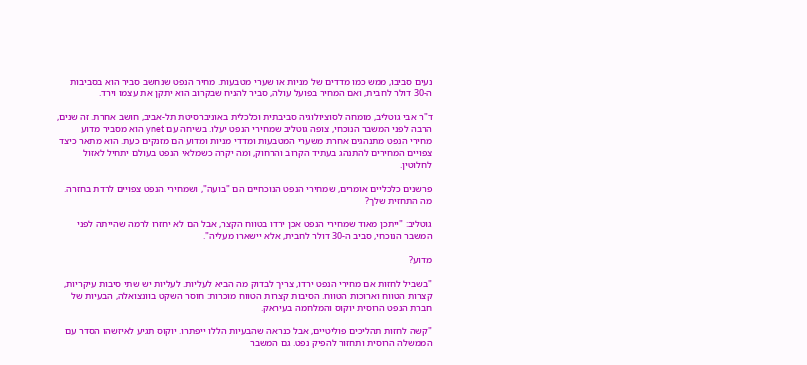נעים סביבו, ממש כמו מדדים של מניות או שערי מטבעות. מחיר הנפט שנחשב סביר הוא בסביבות ה-30 דולר לחבית, ואם המחיר בפועל עולה, סביר להניח שבקרוב הוא יתקן את עצמו וירד.

ד"ר אבי גוטליב, מומחה לסוציולוגיה סביבתית וכלכלית באוניברסיטת תל-אביב, חושב אחרת. זה שנים, הרבה לפני המשבר הנוכחי, צופה גוטליב שמחירי הנפט יעלו. בשיחה עם ynet הוא מסביר מדוע מחירי הנפט מתנהגים אחרת משערי המטבעות ומדדי מניות ומדוע הם מזנקים כעת. הוא מתאר כיצד צפויים המחירים להתנהג בעתיד הקרוב והרחוק, ומה יקרה כשמלאי הנפט בעולם יתחיל לאזול לחלוטין.

פרשנים כלכליים אומרים, שמחירי הנפט הנוכחיים הם "בועה", ושמחירי הנפט צפויים לרדת בחזרה. מה התחזית שלך?

גוטליב: "ייתכן מאוד שמחירי הנפט אכן ירדו בטווח הקצר, אבל הם לא יחזרו לרמה שהייתה לפני המשבר הנוכחי, סביב ה-30 דולר לחבית, אלא יישארו מעליה".

מדוע?

"בשביל לחזות אם מחירי הנפט ירדו, צריך לבדוק מה הביא לעליות. לעליות יש שתי סיבות עיקריות, קצרות הטווח וארוכות הטווח. הסיבות קצרות הטווח מוכרות: חוסר השקט בוונצואלה, הבעיות של חברת הנפט הרוסית יוקוס והמלחמה בעיראק.

"קשה לחזות תהליכים פוליטיים, אבל כנראה שהבעיות הללו ייפתרו. יוקוס תגיע לאיזשהו הסדר עם הממשלה הרוסית ותחזור להפיק נפט. גם המשבר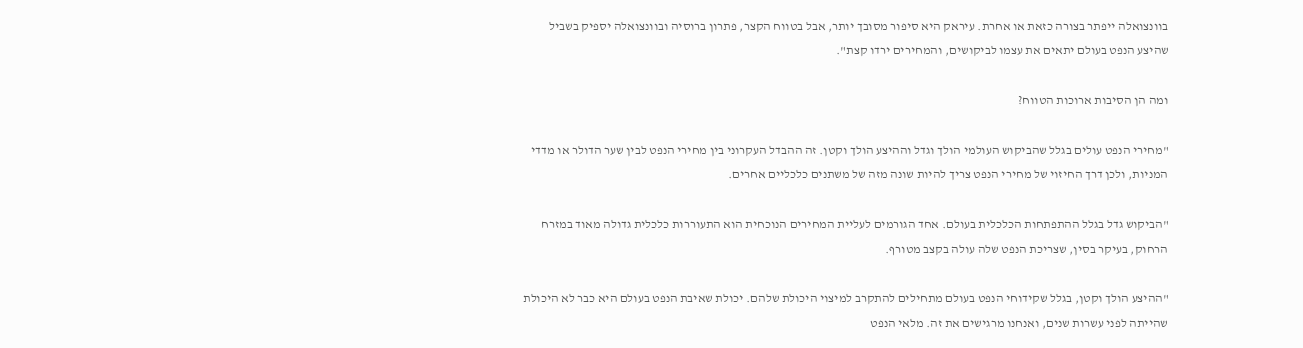בוונצואלה ייפתר בצורה כזאת או אחרת. עיראק היא סיפור מסובך יותר, אבל בטווח הקצר, פתרון ברוסיה ובוונצואלה יספיק בשביל שהיצע הנפט בעולם יתאים את עצמו לביקושים, והמחירים ירדו קצת".

ומה הן הסיבות ארוכות הטווח?

"מחירי הנפט עולים בגלל שהביקוש העולמי הולך וגדל וההיצע הולך וקטן. זה ההבדל העקרוני בין מחירי הנפט לבין שער הדולר או מדדי המניות, ולכן דרך החיזוי של מחירי הנפט צריך להיות שונה מזה של משתנים כלכליים אחרים.

"הביקוש גדל בגלל ההתפתחות הכלכלית בעולם. אחד הגורמים לעליית המחירים הנוכחית הוא התעוררות כלכלית גדולה מאוד במזרח הרחוק, בעיקר בסין, שצריכת הנפט שלה עולה בקצב מטורף.

"ההיצע הולך וקטן, בגלל שקידוחי הנפט בעולם מתחילים להתקרב למיצוי היכולת שלהם. יכולת שאיבת הנפט בעולם היא כבר לא היכולת שהייתה לפני עשרות שנים, ואנחנו מרגישים את זה. מלאי הנפט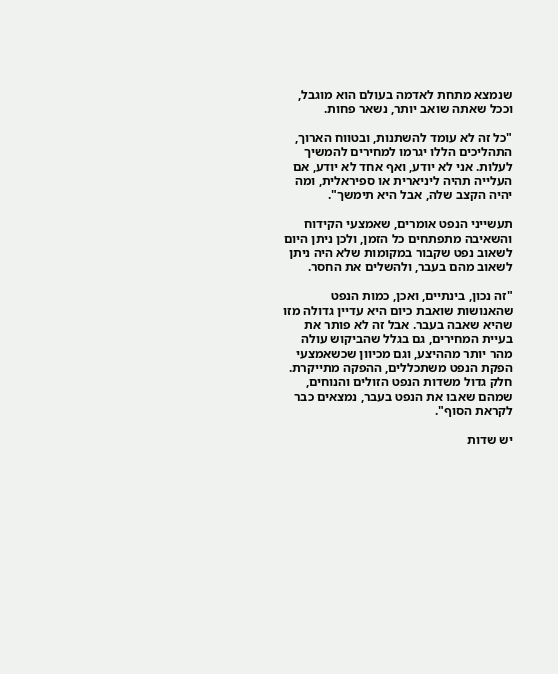שנמצא מתחת לאדמה בעולם הוא מוגבל, וככל שאתה שואב יותר, נשאר פחות.

"כל זה לא עומד להשתנות, ובטווח הארוך, התהליכים הללו יגרמו למחירים להמשיך לעלות. אני לא יודע, ואף אחד לא יודע, אם העלייה תהיה ליניארית או ספיראלית, ומה יהיה הקצב שלה, אבל היא תימשך".

תעשייני הנפט אומרים, שאמצעי הקידוח והשאיבה מתפתחים כל הזמן, ולכן ניתן היום לשאוב נפט שקבור במקומות שלא היה ניתן לשאוב מהם בעבר, ולהשלים את החסר.

"זה נכון, בינתיים, ואכן, כמות הנפט שהאנושות שואבת כיום היא עדיין גדולה מזו שהיא שאבה בעבר. אבל זה לא פותר את בעיית המחירים, גם בגלל שהביקוש עולה מהר יותר מההיצע, וגם מכיוון שכשאמצעי הפקת הנפט משתכללים, ההפקה מתייקרת. חלק גדול משדות הנפט הזולים והנוחים, שמהם שאבו את הנפט בעבר, נמצאים כבר לקראת הסוף".

יש שדות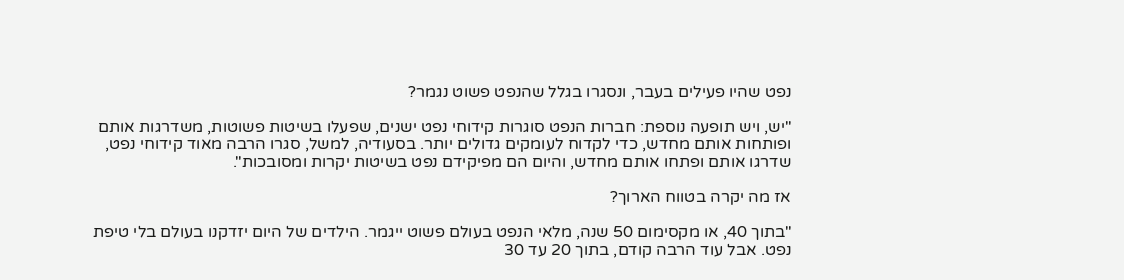נפט שהיו פעילים בעבר, ונסגרו בגלל שהנפט פשוט נגמר?

"יש, ויש תופעה נוספת: חברות הנפט סוגרות קידוחי נפט ישנים, שפעלו בשיטות פשוטות, משדרגות אותם ופותחות אותם מחדש, כדי לקדוח לעומקים גדולים יותר. בסעודיה, למשל, סגרו הרבה מאוד קידוחי נפט, שדרגו אותם ופתחו אותם מחדש, והיום הם מפיקידם נפט בשיטות יקרות ומסובכות".

אז מה יקרה בטווח הארוך?

"בתוך 40, או מקסימום 50 שנה, מלאי הנפט בעולם פשוט ייגמר. הילדים של היום יזדקנו בעולם בלי טיפת נפט. אבל עוד הרבה קודם, בתוך 20 עד 30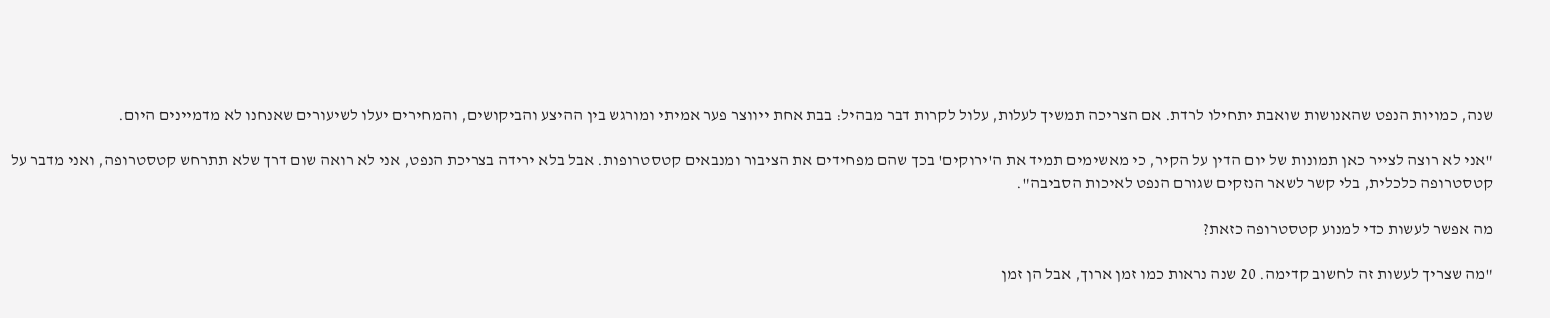שנה, כמויות הנפט שהאנושות שואבת יתחילו לרדת. אם הצריכה תמשיך לעלות, עלול לקרות דבר מבהיל: בבת אחת ייווצר פער אמיתי ומורגש בין ההיצע והביקושים, והמחירים יעלו לשיעורים שאנחנו לא מדמיינים היום.

"אני לא רוצה לצייר כאן תמונות של יום הדין על הקיר, כי מאשימים תמיד את ה'ירוקים' בכך שהם מפחידים את הציבור ומנבאים קטסטרופות. אבל בלא ירידה בצריכת הנפט, אני לא רואה שום דרך שלא תתרחש קטסטרופה, ואני מדבר על קטסטרופה כלכלית, בלי קשר לשאר הנזקים שגורם הנפט לאיכות הסביבה".

מה אפשר לעשות כדי למנוע קטסטרופה כזאת?

"מה שצריך לעשות זה לחשוב קדימה. 20 שנה נראות כמו זמן ארוך, אבל הן זמן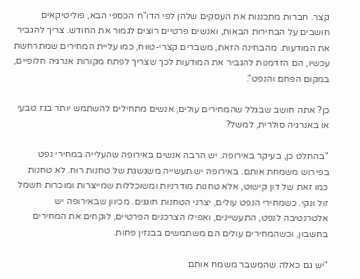קצר. חברות מתכננות את העסקים שלהן לפי הדו"ח הכספי הבא, פוליטיקאים חושבים על הבחירות הבאות, ואנשים פרטיים רוצים לגמור את החודש. צריך להגביר את המודעות. מהבחינה הזאת, משברים קצרי-טווח, כמו עליית המחירים שמתרחשת עכשיו, הם הזדמנות להגביר את המודעות לכך שצריך לפתח מקורות אנרגיה חלופיים, במקום הפחם והנפט".

כן? אתה חושב שבגלל שהמחירים עולים, אנשים מתחילים להשתמש יותר בגז טבעי או באנרגיה סולרית, למשל?

"בהחלט כן, בעיקר באירופה. יש הרבה אנשים באירופה שהעלייה במחירי נפט בפירוש משמחת אותם. באירופה יש תעשייה משגשגת של טחנות רוח. לא טחנות כמו זאת של דון קישוט, אלא טחנות מודרניות ומשוכללות שמייצרות ומוכרות חשמל זול ונקי. כשמחירי הנפט עולים, יצרני הטחנות חוגגים. מכיוון שבאירופה יש אלטרנטיבה לנפט, התעשיינים, ואפילו הצרכנים הפרטיים, לוקחים את המחירים בחשבון, וכשהמחירים עולים הם משתמשים בבנזין פחות.

"יש גם כאלה שהמשבר משמח אותם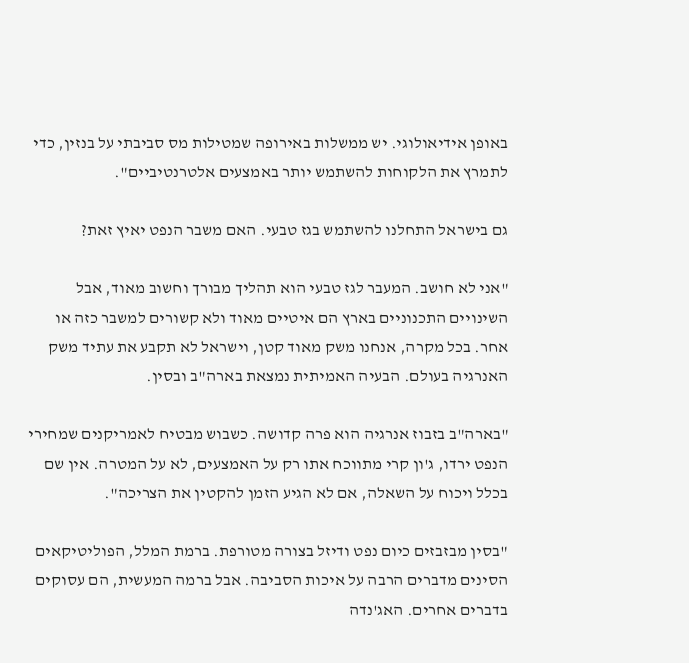באופן אידיאולוגי. יש ממשלות באירופה שמטילות מס סביבתי על בנזין, כדי לתמרץ את הלקוחות להשתמש יותר באמצעים אלטרנטיביים".

גם בישראל התחלנו להשתמש בגז טבעי. האם משבר הנפט יאיץ זאת?

"אני לא חושב. המעבר לגז טבעי הוא תהליך מבורך וחשוב מאוד, אבל השינויים התכנוניים בארץ הם איטיים מאוד ולא קשורים למשבר כזה או אחר. בכל מקרה, אנחנו משק מאוד קטן, וישראל לא תקבע את עתיד משק האנרגיה בעולם. הבעיה האמיתית נמצאת בארה"ב ובסין.

"בארה"ב בזבוז אנרגיה הוא פרה קדושה. כשבוש מבטיח לאמריקנים שמחירי הנפט ירדו, ג'ון קרי מתווכח אתו רק על האמצעים, לא על המטרה. אין שם בכלל ויכוח על השאלה, אם לא הגיע הזמן להקטין את הצריכה".

"בסין מבזבזים כיום נפט ודיזל בצורה מטורפת. ברמת המלל, הפוליטיקאים הסינים מדברים הרבה על איכות הסביבה. אבל ברמה המעשית, הם עסוקים בדברים אחרים. האג'נדה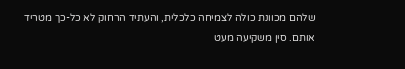שלהם מכוונת כולה לצמיחה כלכלית, והעתיד הרחוק לא כל-כך מטריד אותם. סין משקיעה מעט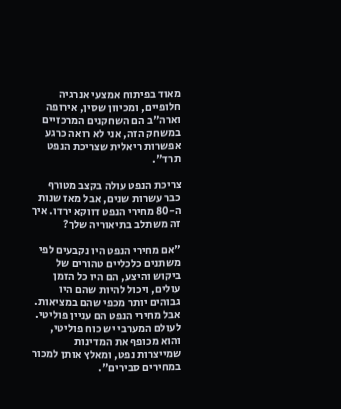מאוד בפיתוח אמצעי אנרגיה חלופיים, ומכיוון שסין, אירופה וארה"ב הם השחקנים המרכזיים במשחק הזה, אני לא רואה כרגע אפשרות ריאלית שצריכת הנפט תרד".

צריכת הנפט עולה בקצב מטורף כבר עשרות שנים, אבל מאז שנות ה-80 מחירי הנפט דווקא ירדו. איך זה משתלב בתיאוריה שלך?

"אם מחירי הנפט היו נקבעים לפי משתנים כלכליים טהורים של ביקוש והיצע, הם היו כל הזמן עולים, ויכול להיות שהם היו גבוהים יותר מכפי שהם במציאות. אבל מחירי הנפט הם עניין פוליטי. לעולם המערבי יש כוח פוליטי, והוא מכופף את המדינות שמייצרות נפט, ומאלץ אותן למכור במחירים סבירים".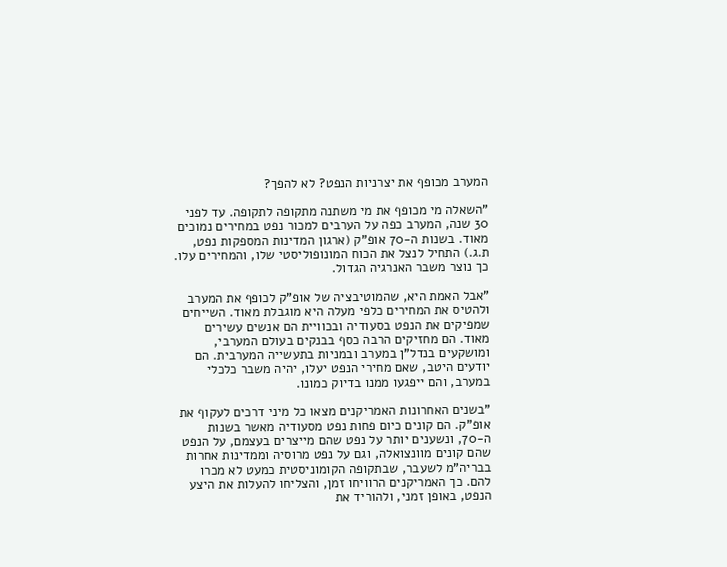המערב מכופף את יצרניות הנפט? לא להפך?

"השאלה מי מכופף את מי משתנה מתקופה לתקופה. עד לפני 30 שנה, המערב כפה על הערבים למכור נפט במחירים נמוכים מאוד. בשנות ה-70 אופ"ק (ארגון המדינות המספקות נפט, ת.ג.) התחיל לנצל את הכוח המונופוליסטי שלו, והמחירים עלו. כך נוצר משבר האנרגיה הגדול.

"אבל האמת היא, שהמוטיבציה של אופ"ק לכופף את המערב ולהטיס את המחירים כלפי מעלה היא מוגבלת מאוד. השייחים שמפיקים את הנפט בסעודיה ובכוויית הם אנשים עשירים מאוד. הם מחזיקים הרבה כסף בבנקים בעולם המערבי, ומושקעים בנדל"ן במערב ובמניות בתעשייה המערבית. הם יודעים היטב, שאם מחירי הנפט יעלו, יהיה משבר כלכלי במערב, והם ייפגעו ממנו בדיוק כמונו.

"בשנים האחרונות האמריקנים מצאו כל מיני דרכים לעקוף את אופ"ק. הם קונים כיום פחות נפט מסעודיה מאשר בשנות ה-70, ונשענים יותר על נפט שהם מייצרים בעצמם, על הנפט שהם קונים מוונצואלה, וגם על נפט מרוסיה וממדינות אחרות בבריה"מ לשעבר, שבתקופה הקומוניסטית כמעט לא מכרו להם. כך האמריקנים הרוויחו זמן, והצליחו להעלות את היצע הנפט, באופן זמני, ולהוריד את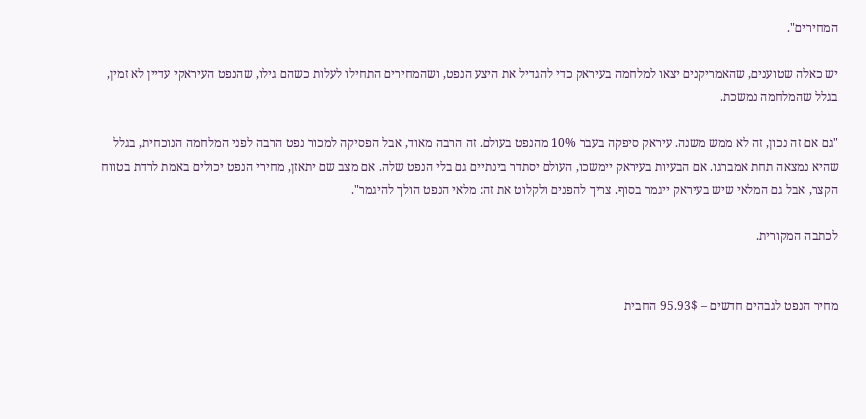המחירים".

יש כאלה שטוענים, שהאמריקנים יצאו למלחמה בעיראק כדי להגדיל את היצע הנפט, ושהמחירים התחילו לעלות כשהם גילו, שהנפט העיראקי עדיין לא זמין, בגלל שהמלחמה נמשכת.

"גם אם זה נכון, זה לא ממש משנה. עיראק סיפקה בעבר 10% מהנפט בעולם. זה הרבה מאוד, אבל הפסיקה למכור נפט הרבה לפני המלחמה הנוכחית, בגלל שהיא נמצאה תחת אמברגו. אם הבעיות בעיראק יימשכו, העולם יסתדר בינתיים גם בלי הנפט שלה. אם מצב שם יתאזן, מחירי הנפט יכולים באמת לרדת בטווח הקצר, אבל גם המלאי שיש בעיראק ייגמר בסוף. צריך להפנים ולקלוט את זה: מלאי הנפט הולך להיגמר".

לכתבה המקורית.


מחיר הנפט לגבהים חדשים – 95.93$ החבית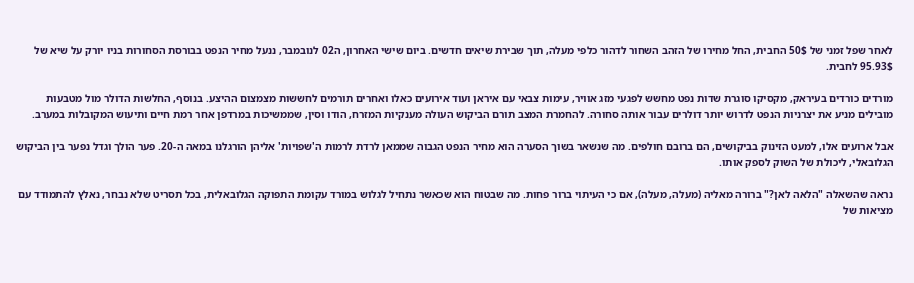לאחר שפל זמני של 50$ החבית, החל מחירו של הזהב השחור לדהור כלפי מעלה, תוך שבירת שיאים חדשים. ביום שישי האחרון, ה02 לנובמבר, ננעל מחיר הנפט בבורסת הסחורות בניו יורק על שיא של 95.93$ לחבית.

מורדים כורדים בעיראק, מקסיקו סוגרת שדות נפט מחשש לפגעי מזג אוויר, עימות צבאי עם איראן ועוד אירועים כאלו ואחרים תורמים לחששות מצמצום ההיצע. בנוסף, החלשות הדולר מול מטבעות מובילים מניע את יצרניות הנפט לדרוש יותר דולרים עבור אותה סחורה. להחמרת המצב תורם הביקוש העולה מענקיות המזרח, הודו וסין, שממשיכות במרדפן אחר רמת חיים ותיעוש המקובלות במערב.

אבל ארועים אלו, למעט הזינוק בביקושים, הם ברובם חולפים. מה שנשאר בשוך הסערה הוא מחיר הנפט הגבוה שממאן לרדת לרמות ה'שפויות' אליהן הורגלנו במאה ה-20. פער הולך וגדל נפער בין הביקוש הגלובאלי, ליכולת של השוק לספק אותו.

נראה שהשאלה "הלאה לאן?" ברורה מאליה (מעלה, מעלה), אם כי העיתוי ברור פחות. מה שבטוח הוא שכאשר נתחיל לגלוש במורד עקומת התפוקה הגלובאלית, בכל תסריט שלא נבחר, נאלץ להתמודד עם מציאות של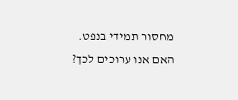מחסור תמידי בנפט. האם אנו ערוכים לכך?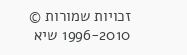זכויות שמורות © 1996-2010 שיא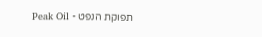תפוקת הנפט - Peak Oil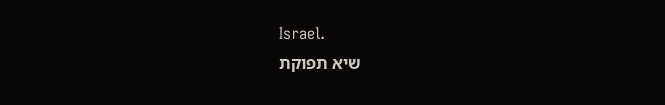Israel.
שיא תפוקת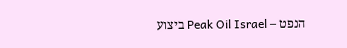הנפט – Peak Oil Israel ביצוע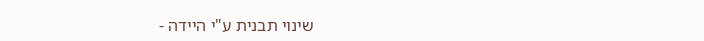שינוי תבנית ע"י היידה -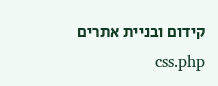קידום ובניית אתרים css.php